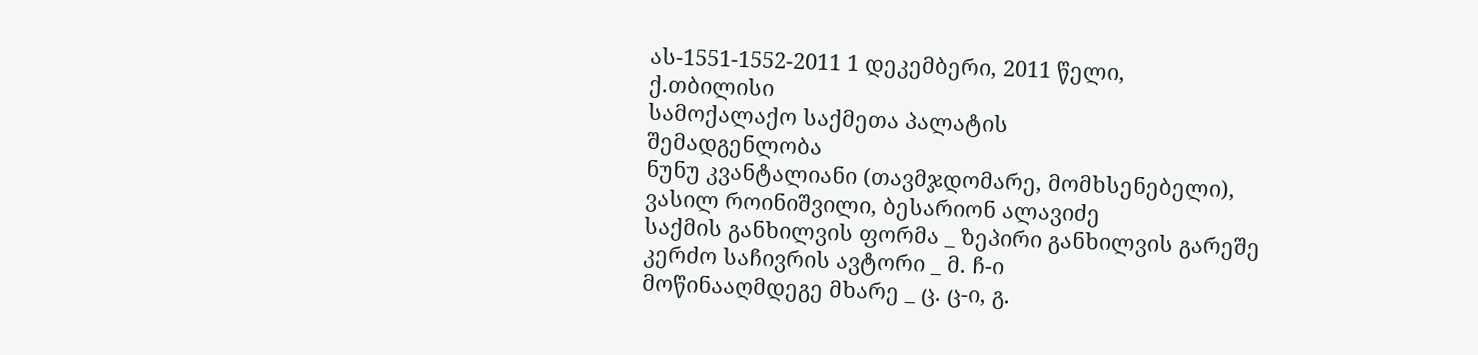ას-1551-1552-2011 1 დეკემბერი, 2011 წელი,
ქ.თბილისი
სამოქალაქო საქმეთა პალატის
შემადგენლობა
ნუნუ კვანტალიანი (თავმჯდომარე, მომხსენებელი),
ვასილ როინიშვილი, ბესარიონ ალავიძე
საქმის განხილვის ფორმა _ ზეპირი განხილვის გარეშე
კერძო საჩივრის ავტორი _ მ. ჩ-ი
მოწინააღმდეგე მხარე _ ც. ც-ი, გ.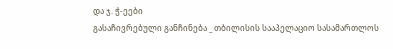და ჯ. ჭ-ეები
გასაჩივრებული განჩინება _ თბილისის სააპელაციო სასამართლოს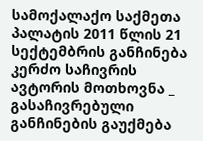სამოქალაქო საქმეთა პალატის 2011 წლის 21 სექტემბრის განჩინება
კერძო საჩივრის ავტორის მოთხოვნა _ გასაჩივრებული განჩინების გაუქმება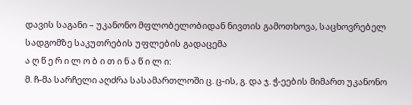დავის საგანი – უკანონო მფლობელობიდან ნივთის გამოთხოვა, საცხოვრებელ სადგომზე საკუთრების უფლების გადაცემა
ა ღ წ ე რ ი ლ ო ბ ი თ ი ნ ა წ ი ლ ი:
მ. ჩ-მა სარჩელი აღძრა სასამართლოში ც. ც-ის, გ. და ჯ. ჭ-ეების მიმართ უკანონო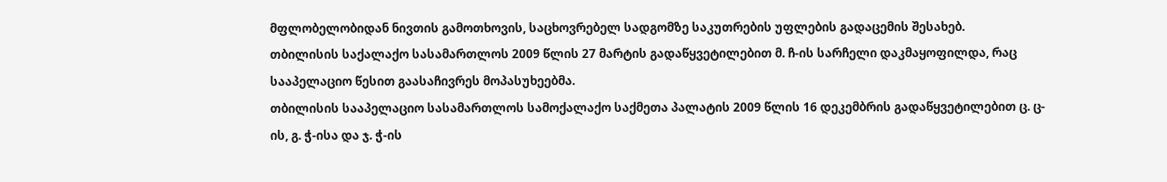მფლობელობიდან ნივთის გამოთხოვის, საცხოვრებელ სადგომზე საკუთრების უფლების გადაცემის შესახებ.
თბილისის საქალაქო სასამართლოს 2009 წლის 27 მარტის გადაწყვეტილებით მ. ჩ-ის სარჩელი დაკმაყოფილდა, რაც სააპელაციო წესით გაასაჩივრეს მოპასუხეებმა.
თბილისის სააპელაციო სასამართლოს სამოქალაქო საქმეთა პალატის 2009 წლის 16 დეკემბრის გადაწყვეტილებით ც. ც-ის, გ. ჭ-ისა და ჯ. ჭ-ის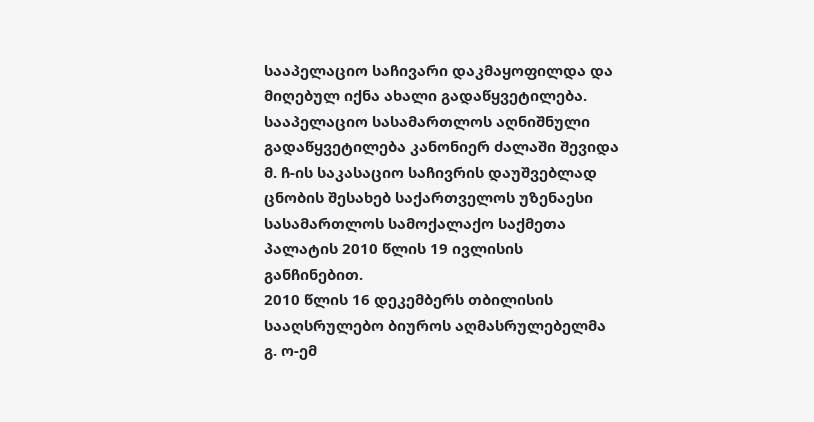სააპელაციო საჩივარი დაკმაყოფილდა და მიღებულ იქნა ახალი გადაწყვეტილება. სააპელაციო სასამართლოს აღნიშნული გადაწყვეტილება კანონიერ ძალაში შევიდა მ. ჩ-ის საკასაციო საჩივრის დაუშვებლად ცნობის შესახებ საქართველოს უზენაესი სასამართლოს სამოქალაქო საქმეთა პალატის 2010 წლის 19 ივლისის განჩინებით.
2010 წლის 16 დეკემბერს თბილისის სააღსრულებო ბიუროს აღმასრულებელმა გ. ო-ემ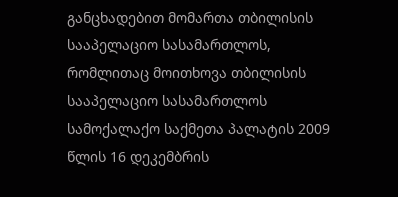განცხადებით მომართა თბილისის სააპელაციო სასამართლოს, რომლითაც მოითხოვა თბილისის სააპელაციო სასამართლოს სამოქალაქო საქმეთა პალატის 2009 წლის 16 დეკემბრის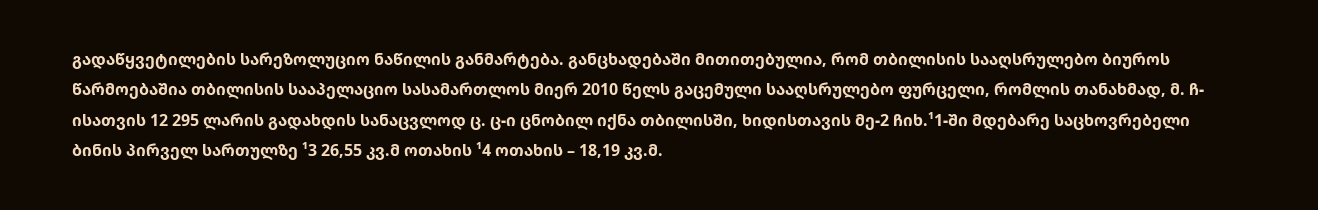გადაწყვეტილების სარეზოლუციო ნაწილის განმარტება. განცხადებაში მითითებულია, რომ თბილისის სააღსრულებო ბიუროს წარმოებაშია თბილისის სააპელაციო სასამართლოს მიერ 2010 წელს გაცემული სააღსრულებო ფურცელი, რომლის თანახმად, მ. ჩ-ისათვის 12 295 ლარის გადახდის სანაცვლოდ ც. ც-ი ცნობილ იქნა თბილისში, ხიდისთავის მე-2 ჩიხ.¹1-ში მდებარე საცხოვრებელი ბინის პირველ სართულზე ¹3 26,55 კვ.მ ოთახის ¹4 ოთახის – 18,19 კვ.მ.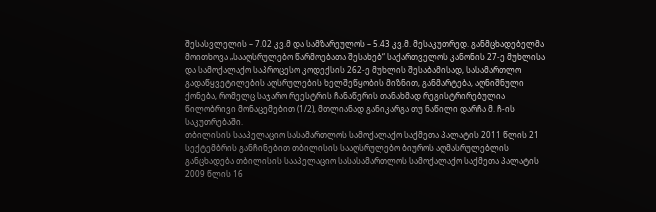შესასვლელის – 7.02 კვ.მ და სამზარეულოს – 5.43 კვ.მ. მესაკუთრედ. განმცხადებელმა მოითხოვა „სააღსრულებო წარმოებათა შესახებ“ საქართველოს კანონის 27-ე მუხლისა და სამოქალაქო საპროცესო კოდექსის 262-ე მუხლის შესაბამისად, სასამართლო გადაწყვეტილების აღსრულების ხელშეწყობის მიზნით, განმარტება, აღნიშნული ქონება, რომელც საჯარო რეესტრის ჩანაწერის თანახმად რეგისტრირებულია წილობრივი მონაცემებით (1/2), მთლიანად განიკარგა თუ ნაწილი დარჩა მ. ჩ-ის საკუთრებაში.
თბილისის სააპელაციო სასამართლოს სამოქალაქო საქმეთა პალატის 2011 წლის 21 სექტემბრის განჩინებით თბილისის სააღსრულებო ბიუროს აღმასრულებლის განცხადება თბილისის სააპელაციო სასასამართლოს სამოქალაქო საქმეთა პალატის 2009 წლის 16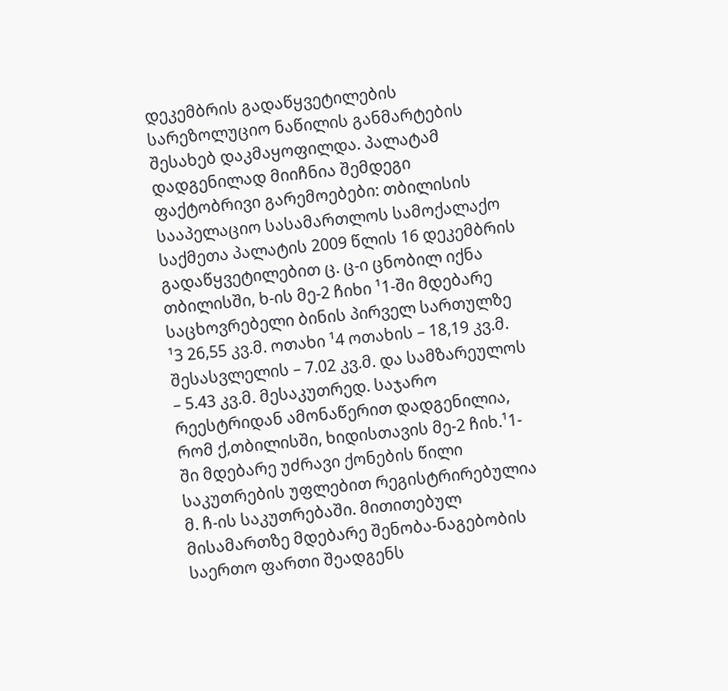დეკემბრის გადაწყვეტილების სარეზოლუციო ნაწილის განმარტების შესახებ დაკმაყოფილდა. პალატამ დადგენილად მიიჩნია შემდეგი ფაქტობრივი გარემოებები: თბილისის სააპელაციო სასამართლოს სამოქალაქო საქმეთა პალატის 2009 წლის 16 დეკემბრის გადაწყვეტილებით ც. ც-ი ცნობილ იქნა თბილისში, ხ-ის მე-2 ჩიხი ¹1-ში მდებარე საცხოვრებელი ბინის პირველ სართულზე ¹3 26,55 კვ.მ. ოთახი ¹4 ოთახის – 18,19 კვ.მ. შესასვლელის – 7.02 კვ.მ. და სამზარეულოს – 5.43 კვ.მ. მესაკუთრედ. საჯარო რეესტრიდან ამონაწერით დადგენილია, რომ ქ,თბილისში, ხიდისთავის მე-2 ჩიხ.¹1-ში მდებარე უძრავი ქონების წილი საკუთრების უფლებით რეგისტრირებულია მ. ჩ-ის საკუთრებაში. მითითებულ მისამართზე მდებარე შენობა-ნაგებობის საერთო ფართი შეადგენს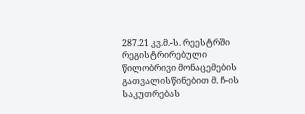287.21 კვ.მ.-ს. რეესტრში რეგისტრირებული წილობრივი მონაცემების გათვალისწინებით მ. ჩ-ის საკუთრებას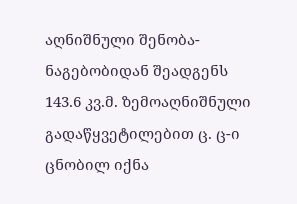აღნიშნული შენობა-ნაგებობიდან შეადგენს 143.6 კვ.მ. ზემოაღნიშნული გადაწყვეტილებით ც. ც-ი ცნობილ იქნა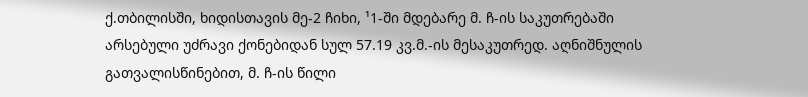ქ.თბილისში, ხიდისთავის მე-2 ჩიხი, ¹1-ში მდებარე მ. ჩ-ის საკუთრებაში არსებული უძრავი ქონებიდან სულ 57.19 კვ.მ.-ის მესაკუთრედ. აღნიშნულის გათვალისწინებით, მ. ჩ-ის წილი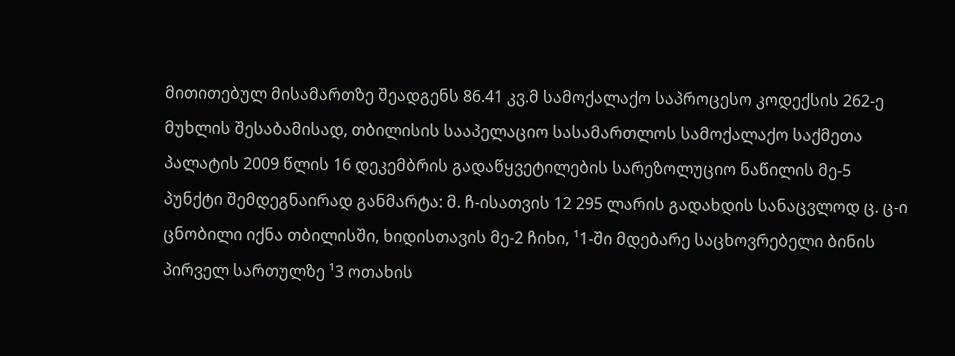მითითებულ მისამართზე შეადგენს 86.41 კვ.მ სამოქალაქო საპროცესო კოდექსის 262-ე მუხლის შესაბამისად, თბილისის სააპელაციო სასამართლოს სამოქალაქო საქმეთა პალატის 2009 წლის 16 დეკემბრის გადაწყვეტილების სარეზოლუციო ნაწილის მე-5 პუნქტი შემდეგნაირად განმარტა: მ. ჩ-ისათვის 12 295 ლარის გადახდის სანაცვლოდ ც. ც-ი ცნობილი იქნა თბილისში, ხიდისთავის მე-2 ჩიხი, ¹1-ში მდებარე საცხოვრებელი ბინის პირველ სართულზე ¹3 ოთახის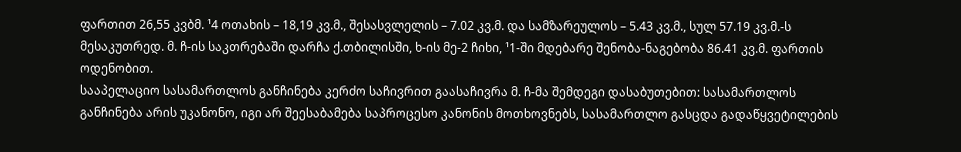ფართით 26,55 კვბმ. ¹4 ოთახის – 18,19 კვ.მ., შესასვლელის – 7.02 კვ.მ. და სამზარეულოს – 5.43 კვ.მ., სულ 57.19 კვ.მ.-ს მესაკუთრედ. მ. ჩ-ის საკთრებაში დარჩა ქ.თბილისში, ხ-ის მე-2 ჩიხი, ¹1-ში მდებარე შენობა-ნაგებობა 86.41 კვ.მ. ფართის ოდენობით.
სააპელაციო სასამართლოს განჩინება კერძო საჩივრით გაასაჩივრა მ. ჩ-მა შემდეგი დასაბუთებით: სასამართლოს განჩინება არის უკანონო, იგი არ შეესაბამება საპროცესო კანონის მოთხოვნებს, სასამართლო გასცდა გადაწყვეტილების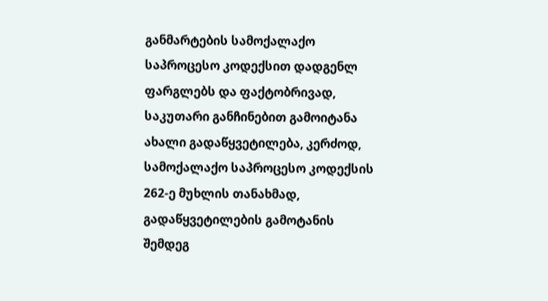განმარტების სამოქალაქო საპროცესო კოდექსით დადგენლ ფარგლებს და ფაქტობრივად, საკუთარი განჩინებით გამოიტანა ახალი გადაწყვეტილება, კერძოდ, სამოქალაქო საპროცესო კოდექსის 262-ე მუხლის თანახმად, გადაწყვეტილების გამოტანის შემდეგ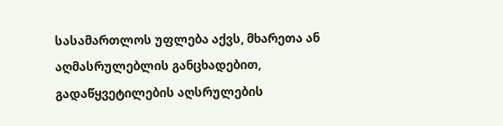სასამართლოს უფლება აქვს, მხარეთა ან აღმასრულებლის განცხადებით, გადაწყვეტილების აღსრულების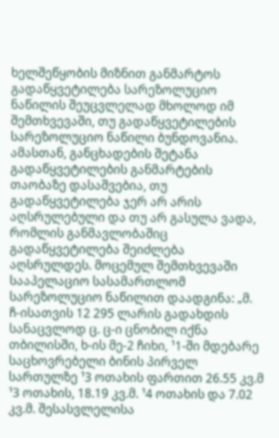ხელშეწყობის მიზნით განმარტოს გადაწყვეტილება სარეზოლუციო ნაწილის შეუცვლელად მხოლოდ იმ შემთხვევაში, თუ გადაწყვეტილების სარეზოლუციო ნაწილი ბუნდოვანია. ამასთან, განცხადების შეტანა გადაწყვეტილების განმარტების თაობაზე დასაშვებია, თუ გადაწყვეტილება ჯერ არ არის აღსრულებული და თუ არ გასულა ვადა, რომლის განმავლობაშიც გადაწყვეტილება შეიძლება აღსრულდეს. მოცემულ შემთხვევაში სააპელაციო სასამართლომ სარეზოლუციო ნაწილით დაადგინა: „მ. ჩ-ისათვის 12 295 ლარის გადახდის სანაცვლოდ ც. ც-ი ცნობილ იქნა თბილისში, ხ-ის მე-2 ჩიხი, ¹1-ში მდებარე საცხოვრებელი ბინის პირველ სართულზე ¹3 ოთახის ფართით 26.55 კვ.მ ¹3 ოთახის, 18.19 კვ.მ. ¹4 ოთახის და 7.02 კვ.მ. შესასვლელისა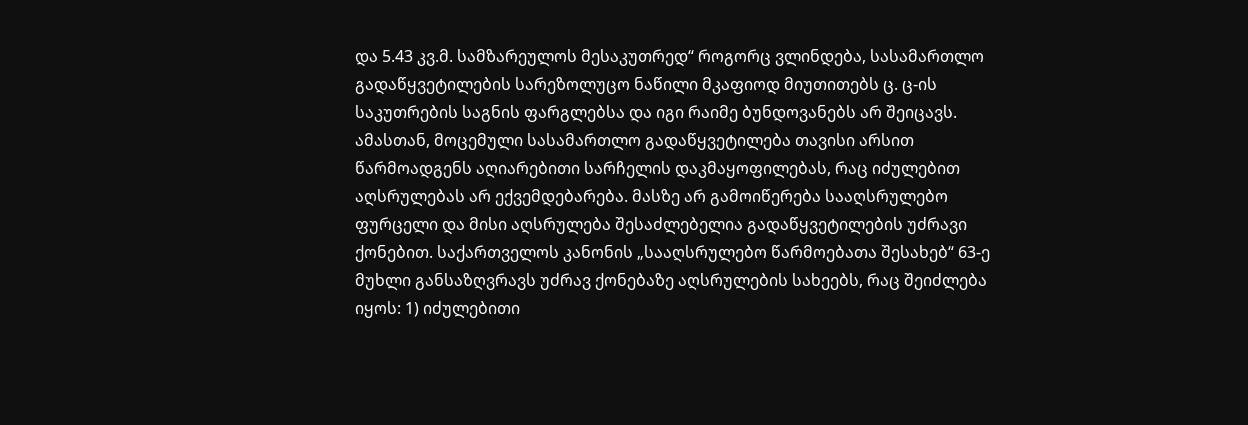და 5.43 კვ.მ. სამზარეულოს მესაკუთრედ“ როგორც ვლინდება, სასამართლო გადაწყვეტილების სარეზოლუცო ნაწილი მკაფიოდ მიუთითებს ც. ც-ის საკუთრების საგნის ფარგლებსა და იგი რაიმე ბუნდოვანებს არ შეიცავს. ამასთან, მოცემული სასამართლო გადაწყვეტილება თავისი არსით წარმოადგენს აღიარებითი სარჩელის დაკმაყოფილებას, რაც იძულებით აღსრულებას არ ექვემდებარება. მასზე არ გამოიწერება სააღსრულებო ფურცელი და მისი აღსრულება შესაძლებელია გადაწყვეტილების უძრავი ქონებით. საქართველოს კანონის „სააღსრულებო წარმოებათა შესახებ“ 63-ე მუხლი განსაზღვრავს უძრავ ქონებაზე აღსრულების სახეებს, რაც შეიძლება იყოს: 1) იძულებითი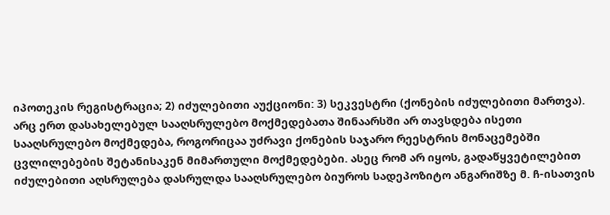იპოთეკის რეგისტრაცია; 2) იძულებითი აუქციონი: 3) სეკვესტრი (ქონების იძულებითი მართვა). არც ერთ დასახელებულ სააღსრულებო მოქმედებათა შინაარსში არ თავსდება ისეთი სააღსრულებო მოქმედება, როგორიცაა უძრავი ქონების საჯარო რეესტრის მონაცემებში ცვლილებების შეტანისაკენ მიმართული მოქმედებები. ასეც რომ არ იყოს, გადაწყვეტილებით იძულებითი აღსრულება დასრულდა სააღსრულებო ბიუროს სადეპოზიტო ანგარიშზე მ. ჩ-ისათვის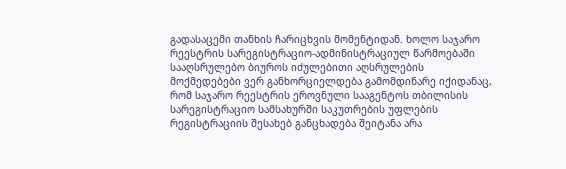გადასაცემი თანხის ჩარიცხვის მომენტიდან. ხოლო საჯარო რეესტრის სარეგისტრაციო-ადმინისტრაციულ წარმოებაში სააღსრულებო ბიუროს იძულებითი აღსრულების მოქმედებები ვერ განხორციელდება გამომდინარე იქიდანაც, რომ საჯარო რეესტრის ეროვნული სააგენტოს თბილისის სარეგისტრაციო სამსახურში საკუთრების უფლების რეგისტრაციის შესახებ განცხადება შეიტანა არა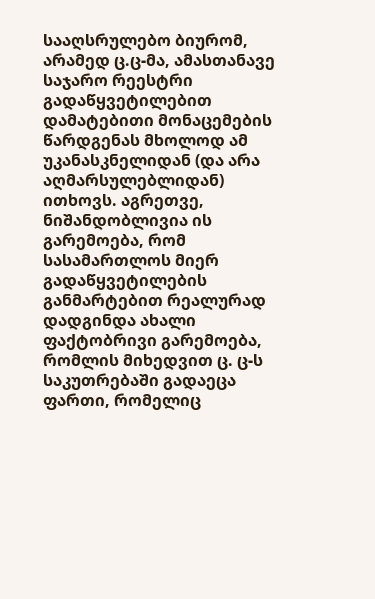სააღსრულებო ბიურომ, არამედ ც.ც-მა, ამასთანავე საჯარო რეესტრი გადაწყვეტილებით დამატებითი მონაცემების წარდგენას მხოლოდ ამ უკანასკნელიდან (და არა აღმარსულებლიდან) ითხოვს. აგრეთვე, ნიშანდობლივია ის გარემოება, რომ სასამართლოს მიერ გადაწყვეტილების განმარტებით რეალურად დადგინდა ახალი ფაქტობრივი გარემოება, რომლის მიხედვით ც. ც-ს საკუთრებაში გადაეცა ფართი, რომელიც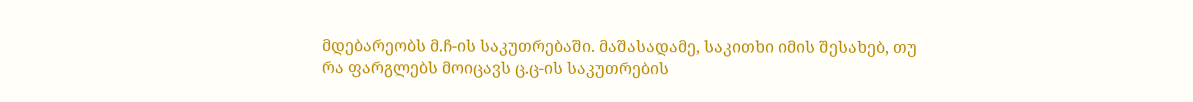მდებარეობს მ.ჩ-ის საკუთრებაში. მაშასადამე, საკითხი იმის შესახებ, თუ რა ფარგლებს მოიცავს ც.ც-ის საკუთრების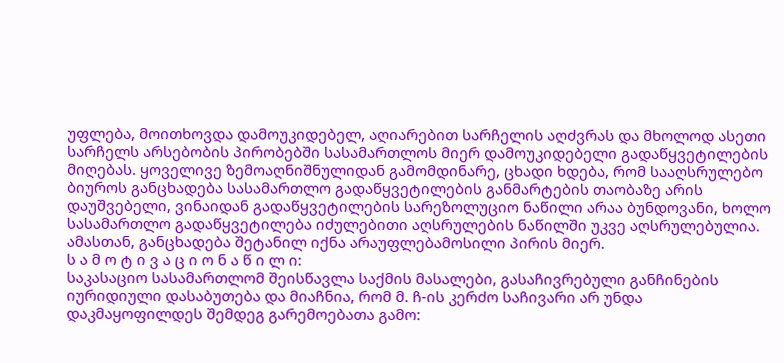უფლება, მოითხოვდა დამოუკიდებელ, აღიარებით სარჩელის აღძვრას და მხოლოდ ასეთი სარჩელს არსებობის პირობებში სასამართლოს მიერ დამოუკიდებელი გადაწყვეტილების მიღებას. ყოველივე ზემოაღნიშნულიდან გამომდინარე, ცხადი ხდება, რომ სააღსრულებო ბიუროს განცხადება სასამართლო გადაწყვეტილების განმარტების თაობაზე არის დაუშვებელი, ვინაიდან გადაწყვეტილების სარეზოლუციო ნაწილი არაა ბუნდოვანი, ხოლო სასამართლო გადაწყვეტილება იძულებითი აღსრულების ნაწილში უკვე აღსრულებულია. ამასთან, განცხადება შეტანილ იქნა არაუფლებამოსილი პირის მიერ.
ს ა მ ო ტ ი ვ ა ც ი ო ნ ა წ ი ლ ი:
საკასაციო სასამართლომ შეისწავლა საქმის მასალები, გასაჩივრებული განჩინების იურიდიული დასაბუთება და მიაჩნია, რომ მ. ჩ-ის კერძო საჩივარი არ უნდა დაკმაყოფილდეს შემდეგ გარემოებათა გამო: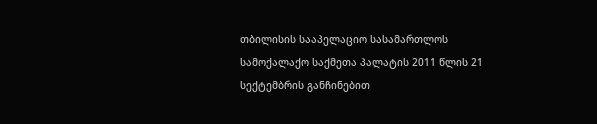თბილისის სააპელაციო სასამართლოს სამოქალაქო საქმეთა პალატის 2011 წლის 21 სექტემბრის განჩინებით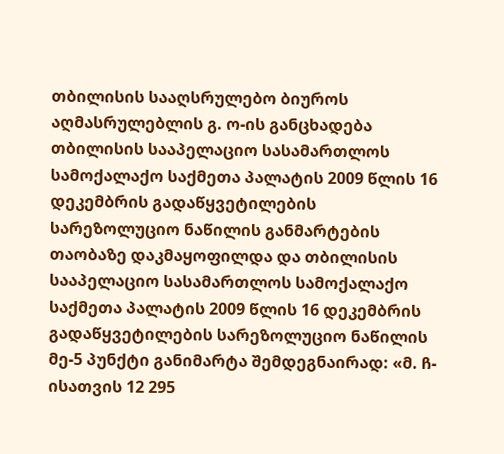თბილისის სააღსრულებო ბიუროს აღმასრულებლის გ. ო-ის განცხადება თბილისის სააპელაციო სასამართლოს სამოქალაქო საქმეთა პალატის 2009 წლის 16 დეკემბრის გადაწყვეტილების სარეზოლუციო ნაწილის განმარტების თაობაზე დაკმაყოფილდა და თბილისის სააპელაციო სასამართლოს სამოქალაქო საქმეთა პალატის 2009 წლის 16 დეკემბრის გადაწყვეტილების სარეზოლუციო ნაწილის მე-5 პუნქტი განიმარტა შემდეგნაირად: «მ. ჩ-ისათვის 12 295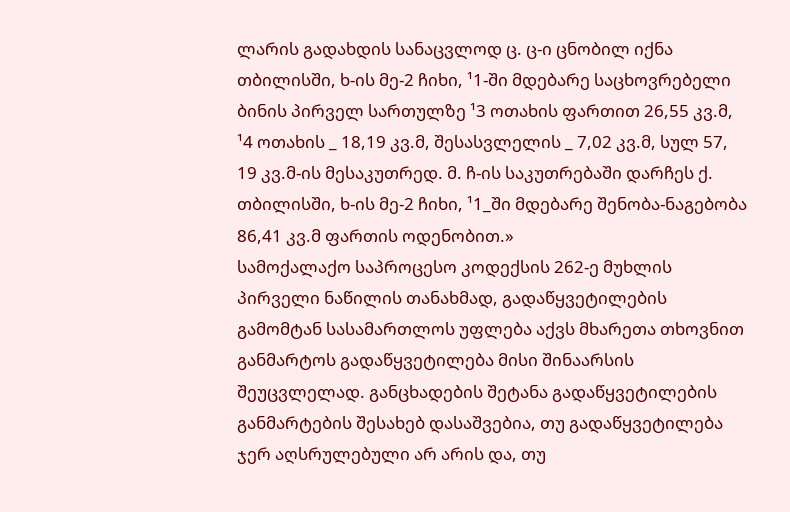ლარის გადახდის სანაცვლოდ ც. ც-ი ცნობილ იქნა თბილისში, ხ-ის მე-2 ჩიხი, ¹1-ში მდებარე საცხოვრებელი ბინის პირველ სართულზე ¹3 ოთახის ფართით 26,55 კვ.მ, ¹4 ოთახის _ 18,19 კვ.მ, შესასვლელის _ 7,02 კვ.მ, სულ 57, 19 კვ.მ-ის მესაკუთრედ. მ. ჩ-ის საკუთრებაში დარჩეს ქ. თბილისში, ხ-ის მე-2 ჩიხი, ¹1_ში მდებარე შენობა-ნაგებობა 86,41 კვ.მ ფართის ოდენობით.»
სამოქალაქო საპროცესო კოდექსის 262-ე მუხლის პირველი ნაწილის თანახმად, გადაწყვეტილების გამომტან სასამართლოს უფლება აქვს მხარეთა თხოვნით განმარტოს გადაწყვეტილება მისი შინაარსის შეუცვლელად. განცხადების შეტანა გადაწყვეტილების განმარტების შესახებ დასაშვებია, თუ გადაწყვეტილება ჯერ აღსრულებული არ არის და, თუ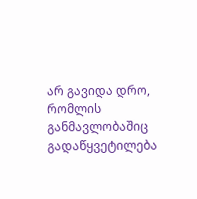არ გავიდა დრო, რომლის განმავლობაშიც გადაწყვეტილება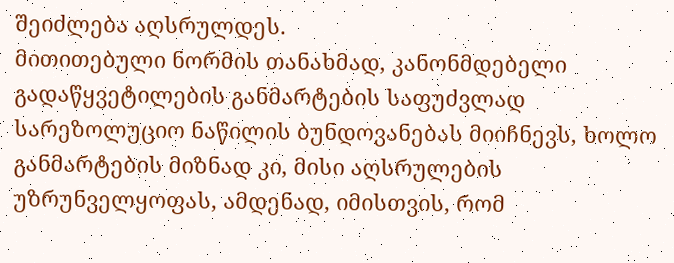შეიძლება აღსრულდეს.
მითითებული ნორმის თანახმად, კანონმდებელი გადაწყვეტილების განმარტების საფუძვლად სარეზოლუციო ნაწილის ბუნდოვანებას მიიჩნევს, ხოლო განმარტების მიზნად კი, მისი აღსრულების უზრუნველყოფას, ამდენად, იმისთვის, რომ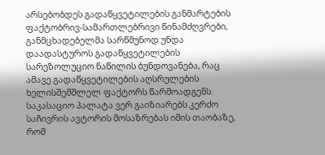არსებობდეს გადაწყვეტილების განმარტების ფაქტობრივ-სამართლებრივი წინამძღვრები, განმცხადებელმა სარწმუნოდ უნდა დაადასტუროს გადაწყვეტილების სარეზოლუციო ნაწილის ბუნდოვანება, რაც ამავე გადაწყვეტილების აღსრულების ხელისშემშლელ ფაქტორს წარმოადგენს.
საკასაციო პალატა ვერ გაიზიარებს კერძო საჩივრის ავტორის მოსაზრებას იმის თაობაზე, რომ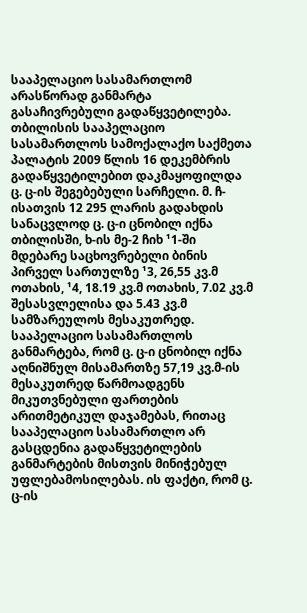სააპელაციო სასამართლომ არასწორად განმარტა გასაჩივრებული გადაწყვეტილება. თბილისის სააპელაციო სასამართლოს სამოქალაქო საქმეთა პალატის 2009 წლის 16 დეკემბრის გადაწყვეტილებით დაკმაყოფილდა ც. ც-ის შეგებებული სარჩელი. მ. ჩ-ისათვის 12 295 ლარის გადახდის სანაცვლოდ ც. ც-ი ცნობილ იქნა თბილისში, ხ-ის მე-2 ჩიხ ¹1-ში მდებარე საცხოვრებელი ბინის პირველ სართულზე ¹3, 26,55 კვ.მ ოთახის, ¹4, 18.19 კვ.მ ოთახის, 7.02 კვ.მ შესასვლელისა და 5.43 კვ.მ სამზარეულოს მესაკუთრედ. სააპელაციო სასამართლოს განმარტება, რომ ც. ც-ი ცნობილ იქნა აღნიშნულ მისამართზე 57,19 კვ.მ-ის მესაკუთრედ წარმოადგენს მიკუთვნებული ფართების არითმეტიკულ დაჯამებას, რითაც სააპელაციო სასამართლო არ გასცდენია გადაწყვეტილების განმარტების მისთვის მინიჭებულ უფლებამოსილებას. ის ფაქტი, რომ ც. ც-ის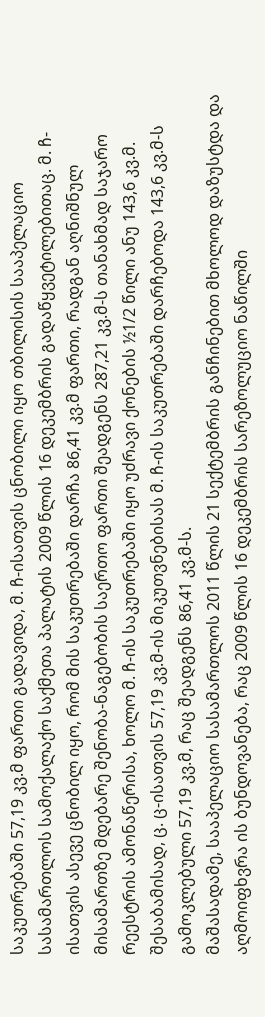საკუთრებაში 57,19 კვ.მ ფართი გადავიდა, მ. ჩ-ისათვის ცნობილი იყო თბილისის სააპელაციო სასამართლოს სამოქალაქო საქმეთა პალატის 2009 წლის 16 დეკემბრის გადაწყვეტილებითაც. მ. ჩ-ისათვის ასევე ცნობილ იყო, რომ მის საკუთრებაში დარჩა 86,41 კვ.მ ფართი, რადგან აღნიშნულ მისამართზე მდებარე შენობა-ნაგებობის საერთო ფართი შეადგენს 287,21 კვ.მ-ს თანახმად საჯარო რეესტრის ამონაწერისა, ხოლო მ. ჩ-ის საკუთრებაში იყო უძრავი ქონების ½1/2 წილი ანუ 143,6 კვ.მ. შესაბამისად, ც. ც-ისათვის 57,19 კვ.მ-ის მიკუთვნებისას მ. ჩ-ის საკუთრებაში დარჩებოდა 143,6 კვ.მ-ს გამოკლებული 57,19 კვ.მ, რაც შეადგენს 86,41 კვ.მ-ს.
მაშასადამე, სააპელაციო სასამართლოს 2011 წლის 21 სექტემბრის განჩინებით მხოლოდ დაზუსტდა და აღმოიფხვრა ის ბუნდოვანება, რაც 2009 წლის 16 დეკემბრის სარეზოლუციო ნაწილში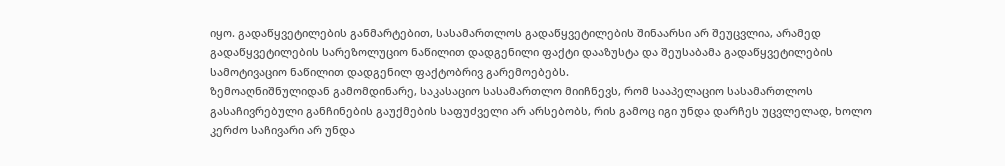იყო. გადაწყვეტილების განმარტებით, სასამართლოს გადაწყვეტილების შინაარსი არ შეუცვლია, არამედ გადაწყვეტილების სარეზოლუციო ნაწილით დადგენილი ფაქტი დააზუსტა და შეუსაბამა გადაწყვეტილების სამოტივაციო ნაწილით დადგენილ ფაქტობრივ გარემოებებს.
ზემოაღნიშნულიდან გამომდინარე, საკასაციო სასამართლო მიიჩნევს, რომ სააპელაციო სასამართლოს გასაჩივრებული განჩინების გაუქმების საფუძველი არ არსებობს, რის გამოც იგი უნდა დარჩეს უცვლელად, ხოლო კერძო საჩივარი არ უნდა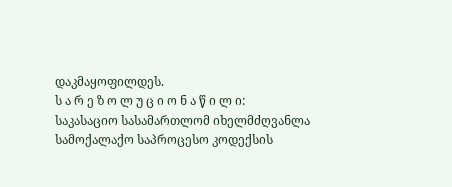დაკმაყოფილდეს.
ს ა რ ე ზ ო ლ უ ც ი ო ნ ა წ ი ლ ი:
საკასაციო სასამართლომ იხელმძღვანლა სამოქალაქო საპროცესო კოდექსის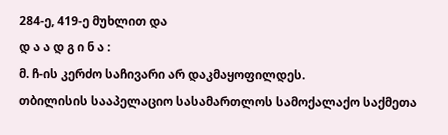284-ე, 419-ე მუხლით და
დ ა ა დ გ ი ნ ა :
მ. ჩ-ის კერძო საჩივარი არ დაკმაყოფილდეს.
თბილისის სააპელაციო სასამართლოს სამოქალაქო საქმეთა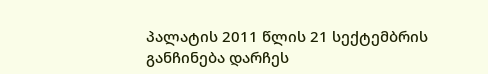პალატის 2011 წლის 21 სექტემბრის განჩინება დარჩეს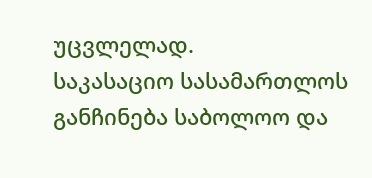უცვლელად.
საკასაციო სასამართლოს განჩინება საბოლოო და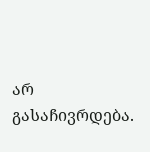არ გასაჩივრდება.